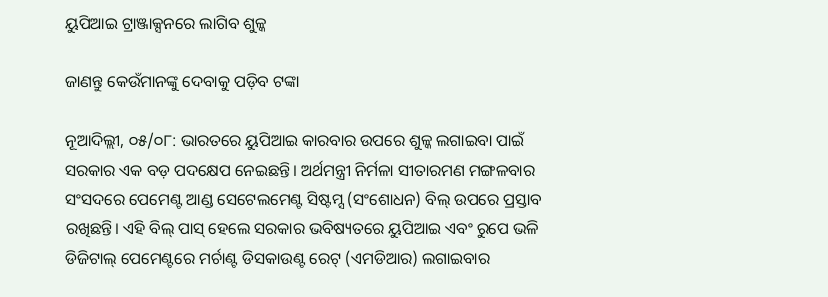ୟୁପିଆଇ ଟ୍ରାଞ୍ଜାକ୍ସନରେ ଲାଗିବ ଶୁଳ୍କ

ଜାଣନ୍ତୁ କେଉଁମାନଙ୍କୁ ଦେବାକୁ ପଡ଼ିବ ଟଙ୍କା

ନୂଆଦିଲ୍ଲୀ, ୦୫/୦୮: ଭାରତରେ ୟୁପିଆଇ କାରବାର ଉପରେ ଶୁଳ୍କ ଲଗାଇବା ପାଇଁ ସରକାର ଏକ ବଡ଼ ପଦକ୍ଷେପ ନେଇଛନ୍ତି। ଅର୍ଥମନ୍ତ୍ରୀ ନିର୍ମଳା ସୀତାରମଣ ମଙ୍ଗଳବାର ସଂସଦରେ ପେମେଣ୍ଟ ଆଣ୍ଡ ସେଟେଲମେଣ୍ଟ ସିଷ୍ଟମ୍ସ (ସଂଶୋଧନ) ବିଲ୍ ଉପରେ ପ୍ରସ୍ତାବ ରଖିଛନ୍ତି। ଏହି ବିଲ୍ ପାସ୍ ହେଲେ ସରକାର ଭବିଷ୍ୟତରେ ୟୁପିଆଇ ଏବଂ ରୁପେ ଭଳି ଡିଜିଟାଲ୍ ପେମେଣ୍ଟରେ ମର୍ଚାଣ୍ଟ ଡିସକାଉଣ୍ଟ ରେଟ୍ (ଏମଡିଆର) ଲଗାଇବାର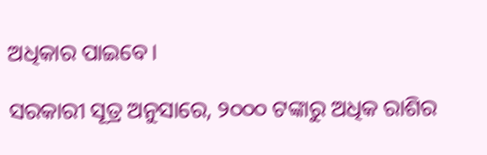ଅଧିକାର ପାଇବେ।

ସରକାରୀ ସୂତ୍ର ଅନୁସାରେ, ୨୦୦୦ ଟଙ୍କାରୁ ଅଧିକ ରାଶିର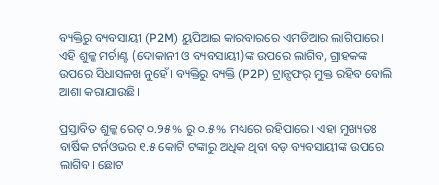ବ୍ୟକ୍ତିରୁ ବ୍ୟବସାୟୀ (P2M) ୟୁପିଆଇ କାରବାରରେ ଏମଡିଆର ଲାଗିପାରେ। ଏହି ଶୁଳ୍କ ମର୍ଚାଣ୍ଟ (ଦୋକାନୀ ଓ ବ୍ୟବସାୟୀ)ଙ୍କ ଉପରେ ଲାଗିବ, ଗ୍ରାହକଙ୍କ ଉପରେ ସିଧାସଳଖ ନୁହେଁ। ବ୍ୟକ୍ତିରୁ ବ୍ୟକ୍ତି (P2P) ଟ୍ରାନ୍ସଫର୍ ମୁକ୍ତ ରହିବ ବୋଲି ଆଶା କରାଯାଉଛି।

ପ୍ରସ୍ତାବିତ ଶୁଳ୍କ ରେଟ୍ ୦.୨୫% ରୁ ୦.୫% ମଧ୍ୟରେ ରହିପାରେ। ଏହା ମୁଖ୍ୟତଃ ବାର୍ଷିକ ଟର୍ନଓଭର ୧.୫ କୋଟି ଟଙ୍କାରୁ ଅଧିକ ଥିବା ବଡ଼ ବ୍ୟବସାୟୀଙ୍କ ଉପରେ ଲାଗିବ। ଛୋଟ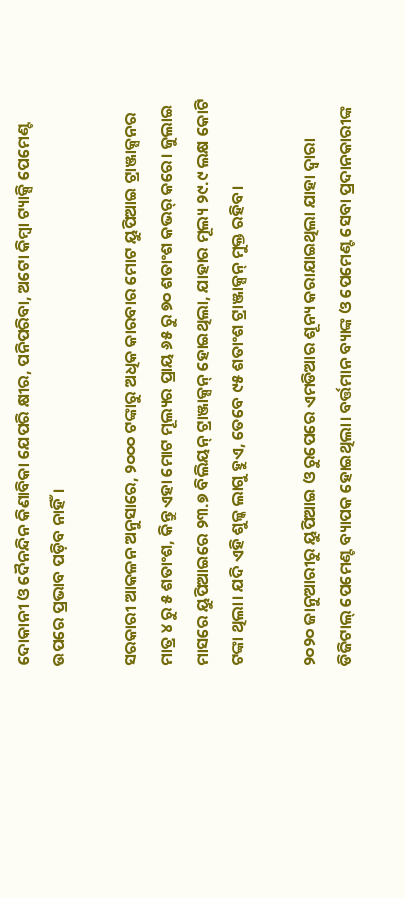ଦୋକାନୀ ଓ ଦୈନନ୍ଦିନ କିଣାବିକା ଯେପରି କ୍ଷୀର, ପନିପରିବା, ଅଟୋ କିମ୍ବା ଟ୍ୟାକ୍ସି ପେମେଣ୍ଟ ଉପରେ ପ୍ରଭାବ ପଡ଼ିବ ନାହିଁ।

ସରକାରୀ ଆକଳନ ଅନୁସାରେ, ୨୦୦୦ ଟଙ୍କାରୁ ଅଧିକ କାରବାର ମୋଟ ୟୁପିଆଇ ଟ୍ରାଞ୍ଜାକ୍ସନର ମାତ୍ର ୪ ରୁ ୫ ଶତାଂଶ, କିନ୍ତୁ ଏହା ମୋଟ ମୂଲ୍ୟର ପ୍ରାୟ ୬୫ ରୁ ୭୦ ଶତାଂଶ କଭର୍ କରେ। ଜୁଲାଇ ମାସରେ ୟୁପିଆଇରେ ୨୩.୭ ବିଲିୟନ୍ ଟ୍ରାଞ୍ଜାକ୍ସନ୍ ହୋଇଥିଲା, ଯାହାର ମୂଲ୍ୟ ୨୯.୯ ଲକ୍ଷ କୋଟି ଟଙ୍କା ଥିଲା। ଯଦି ଏହି ଶୁଳ୍କ ଲାଗୁ ହୁଏ, ତେବେ ୯୫ ଶତାଂଶ ଟ୍ରାଞ୍ଜାକ୍ସନ୍ ମୁକ୍ତ ରହିବ।

୨୦୨୦ ଜାନୁଆରୀରୁ ୟୁପିଆଇ ଓ ରୁପେରେ ଏମଡିଆର ଶୂନ୍ୟ କରାଯାଇଥିଲା ଯାହା ଦ୍ୱାରା ଡିଜିଟାଲ୍ ପେମେଣ୍ଟ ବ୍ୟାପକ ହୋଇଥିଲା। ବର୍ତ୍ତମାନ ବ୍ୟାଙ୍କ ଓ ପେମେଣ୍ଟ ସେବା ପ୍ରଦାନକାରୀଙ୍କ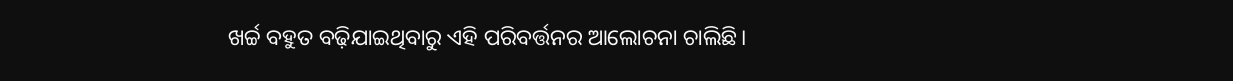ଖର୍ଚ୍ଚ ବହୁତ ବଢ଼ିଯାଇଥିବାରୁ ଏହି ପରିବର୍ତ୍ତନର ଆଲୋଚନା ଚାଲିଛି।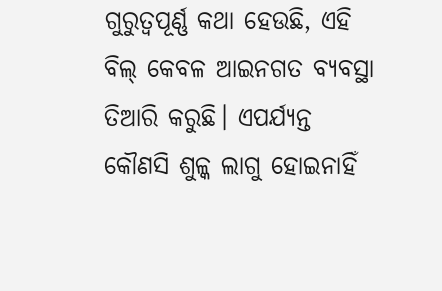ଗୁରୁତ୍ୱପୂର୍ଣ୍ଣ କଥା ହେଉଛି, ଏହି ବିଲ୍ କେବଳ ଆଇନଗତ ବ୍ୟବସ୍ଥା ତିଆରି କରୁଛି। ଏପର୍ଯ୍ୟନ୍ତ କୌଣସି ଶୁଳ୍କ ଲାଗୁ ହୋଇନାହିଁ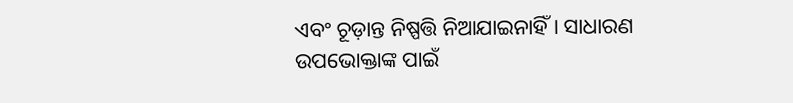ଏବଂ ଚୂଡ଼ାନ୍ତ ନିଷ୍ପତ୍ତି ନିଆଯାଇନାହିଁ। ସାଧାରଣ ଉପଭୋକ୍ତାଙ୍କ ପାଇଁ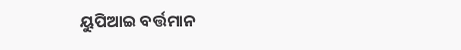ୟୁପିଆଇ ବର୍ତ୍ତମାନ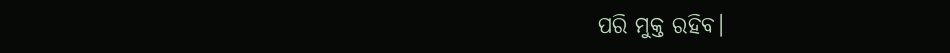ପରି ମୁକ୍ତ ରହିବ।